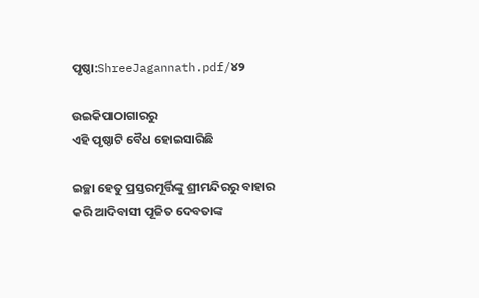ପୃଷ୍ଠା:ShreeJagannath.pdf/୪୨

ଉଇକିପାଠାଗାର‌ରୁ
ଏହି ପୃଷ୍ଠାଟି ବୈଧ ହୋଇସାରିଛି

ଇଚ୍ଛା ହେତୁ ପ୍ରସ୍ତରମୂର୍ତ୍ତିଙ୍କୁ ଶ୍ରୀମନ୍ଦିରରୁ ବାହାର କରି ଆଦିବାସୀ ପୂଜିତ ଦେବତାଙ୍କ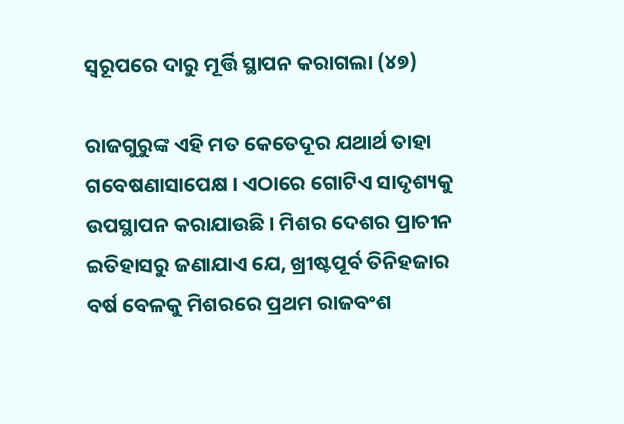ସ୍ୱରୂପରେ ଦାରୁ ମୂର୍ତ୍ତି ସ୍ଥାପନ କରାଗଲା (୪୭)

ରାଜଗୁରୁଙ୍କ ଏହି ମତ କେତେଦୂର ଯଥାର୍ଥ ତାହା ଗବେଷଣାସାପେକ୍ଷ । ଏଠାରେ ଗୋଟିଏ ସାଦୃଶ୍ୟକୁ ଉପସ୍ଥାପନ କରାଯାଉଛି । ମିଶର ଦେଶର ପ୍ରାଚୀନ ଇତିହାସରୁ ଜଣାଯାଏ ଯେ, ଖ୍ରୀଷ୍ଟପୂର୍ବ ତିନିହଜାର ବର୍ଷ ବେଳକୁ ମିଶରରେ ପ୍ରଥମ ରାଜବଂଶ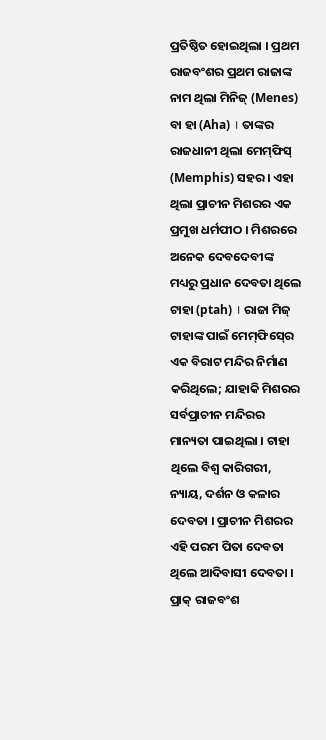ପ୍ରତିଷ୍ଠିତ ହୋଇଥିଲା । ପ୍ରଥମ ରାଜବଂଶର ପ୍ରଥମ ରାଜାଙ୍କ ନାମ ଥିଲା ମିନିଜ୍‍ (Menes) ବା ହା (Aha) । ତାଙ୍କର ରାଜଧାନୀ ଥିଲା ମେମ୍‍ଫିସ୍‍ (Memphis) ସହର । ଏହା ଥିଲା ପ୍ରାଚୀନ ମିଶରର ଏକ ପ୍ରମୁଖ ଧର୍ମପୀଠ । ମିଶରରେ ଅନେକ ଦେବଦେବୀଙ୍କ ମଧ୍ୟରୁ ପ୍ରଧାନ ଦେବତା ଥିଲେ ଟାହା (ptah) । ରାଜା ମିଜ୍‍ ଟାହାଙ୍କ ପାଇଁ ମେମ୍‍ଫିସ୍‍ରେ ଏକ ବିରାଟ ମନ୍ଦିର ନିର୍ମାଣ କରିଥିଲେ; ଯାହାକି ମିଶରର ସର୍ବପ୍ରାଚୀନ ମନ୍ଦିରର ମାନ୍ୟତା ପାଇଥିଲା । ଟାହା ଥିଲେ ବିଶ୍ୱ କାରିଗରୀ, ନ୍ୟାୟ, ଦର୍ଶନ ଓ କଳାର ଦେବତା । ପ୍ରାଚୀନ ମିଶରର ଏହି ପରମ ପିତା ଦେବତା ଥିଲେ ଆଦିବାସୀ ଦେବତା । ପ୍ରାକ୍‍ ରାଜବଂଶ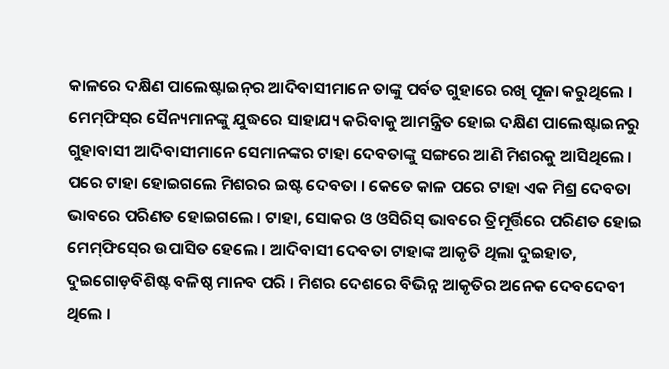କାଳରେ ଦକ୍ଷିଣ ପାଲେଷ୍ଟାଇନ୍‍ର ଆଦିବାସୀମାନେ ତାଙ୍କୁ ପର୍ବତ ଗୁହାରେ ରଖି ପୂଜା କରୁଥିଲେ । ମେମ୍‍ଫିସ୍‍ର ସୈନ୍ୟମାନଙ୍କୁ ଯୁଦ୍ଧରେ ସାହାଯ୍ୟ କରିବାକୁ ଆମନ୍ତ୍ରିତ ହୋଇ ଦକ୍ଷିଣ ପାଲେଷ୍ଟାଇନରୁ ଗୁହାବାସୀ ଆଦିବାସୀମାନେ ସେମାନଙ୍କର ଟାହା ଦେବତାଙ୍କୁ ସଙ୍ଗରେ ଆଣି ମିଶରକୁ ଆସିଥିଲେ । ପରେ ଟାହା ହୋଇଗଲେ ମିଶରର ଇଷ୍ଟ ଦେବତା । କେତେ କାଳ ପରେ ଟାହା ଏକ ମିଶ୍ର ଦେବତା ଭାବରେ ପରିଣତ ହୋଇଗଲେ । ଟାହା, ସୋକର ଓ ଓସିରିସ୍‍ ଭାବରେ ତ୍ରିମୂର୍ତ୍ତିରେ ପରିଣତ ହୋଇ ମେମ୍‍ଫିସ୍‍ରେ ଉପାସିତ ହେଲେ । ଆଦିବାସୀ ଦେବତା ଟାହାଙ୍କ ଆକୃତି ଥିଲା ଦୁଇହାତ, ଦୁଇଗୋଡ଼ବିଶିଷ୍ଟ ବଳିଷ୍ଠ ମାନବ ପରି । ମିଶର ଦେଶରେ ବିଭିନ୍ନ ଆକୃତିର ଅନେକ ଦେବଦେବୀ ଥିଲେ ।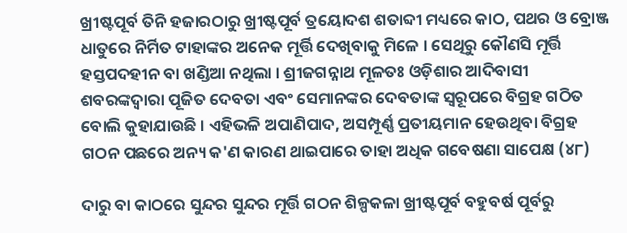ଖ୍ରୀଷ୍ଟପୂର୍ବ ତିନି ହଜାରଠାରୁ ଖ୍ରୀଷ୍ଟପୂର୍ବ ତ୍ରୟୋଦଶ ଶତାବ୍ଦୀ ମଧ୍ୟରେ କାଠ, ପଥର ଓ ବ୍ରୋଞ୍ଜ ଧାତୁରେ ନିର୍ମିତ ଟାହାଙ୍କର ଅନେକ ମୂର୍ତ୍ତି ଦେଖିବାକୁ ମିଳେ । ସେଥିରୁ କୌଣସି ମୂର୍ତ୍ତି ହସ୍ତପଦହୀନ ବା ଖଣ୍ଡିଆ ନଥିଲା । ଶ୍ରୀଜଗନ୍ନାଥ ମୂଳତଃ ଓଡ଼ିଶାର ଆଦିବାସୀ ଶବରଙ୍କଦ୍ୱାରା ପୂଜିତ ଦେବତା ଏବଂ ସେମାନଙ୍କର ଦେବତାଙ୍କ ସ୍ୱରୂପରେ ବିଗ୍ରହ ଗଠିତ ବୋଲି କୁହାଯାଉଛି । ଏହିଭଳି ଅପାଣିପାଦ, ଅସମ୍ପୂର୍ଣ୍ଣ ପ୍ରତୀୟମାନ ହେଉଥିବା ବିଗ୍ରହ ଗଠନ ପଛରେ ଅନ୍ୟ କ'ଣ କାରଣ ଥାଇପାରେ ତାହା ଅଧିକ ଗବେଷଣା ସାପେକ୍ଷ (୪୮)

ଦାରୁ ବା କାଠରେ ସୁନ୍ଦର ସୁନ୍ଦର ମୂର୍ତ୍ତି ଗଠନ ଶିଳ୍ପକଳା ଖ୍ରୀଷ୍ଟପୂର୍ବ ବହୁବର୍ଷ ପୂର୍ବରୁ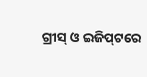ଗ୍ରୀସ୍‍ ଓ ଇଜିପ୍‍ଟରେ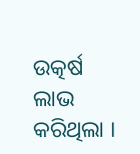ଉତ୍କର୍ଷ ଲାଭ କରିଥିଲା ।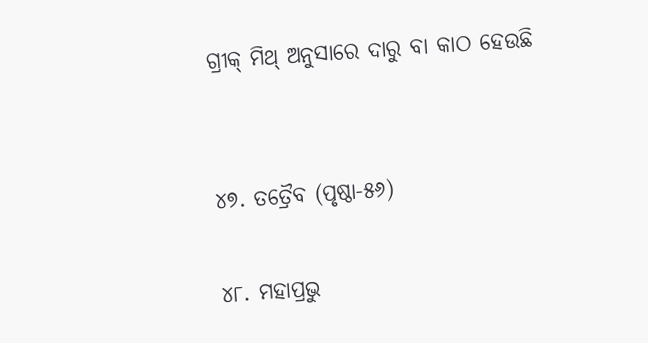ଗ୍ରୀକ୍‍ ମିଥ୍‍ ଅନୁସାରେ ଦାରୁ ବା କାଠ ହେଉଛି


୪୭. ତତ୍ରୈବ (ପୃଷ୍ଠା-୫୬)

୪୮. ମହାପ୍ରଭୁ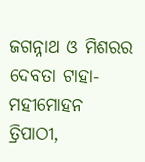ଜଗନ୍ନାଥ ଓ ମିଶରର ଦେବତା ଟାହା- ମହୀମୋହନ ତ୍ରିପାଠୀ,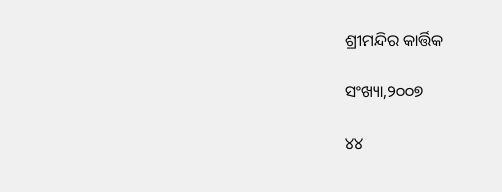ଶ୍ରୀମନ୍ଦିର କାର୍ତ୍ତିକ

ସଂଖ୍ୟା,୨୦୦୭

୪୪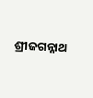ଶ୍ରୀଜଗନ୍ନାଥ